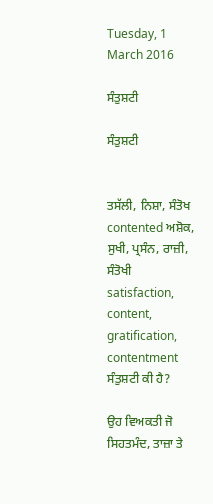Tuesday, 1 March 2016

ਸੰਤੁਸ਼ਟੀ

ਸੰਤੁਸ਼ਟੀ


ਤਸੱਲੀ, ਨਿਸ਼ਾ, ਸੰਤੋਖ contented ਅਸ਼ੋਕ, ਸੁਖੀ, ਪ੍ਰਸੰਨ, ਰਾਜ਼ੀ, ਸੰਤੋਖੀ
satisfaction,  content,  gratification,  contentment
ਸੰਤੁਸ਼ਟੀ ਕੀ ਹੈ?

ਉਹ ਵਿਅਕਤੀ ਜੋ ਸਿਹਤਮੰਦ, ਤਾਜ਼ਾ ਤੇ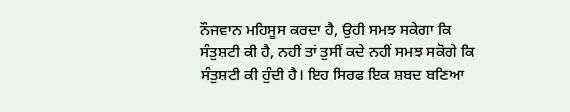ਨੌਜਵਾਨ ਮਹਿਸੂਸ ਕਰਦਾ ਹੈ, ਉਹੀ ਸਮਝ ਸਕੇਗਾ ਕਿ ਸੰਤੁਸ਼ਟੀ ਕੀ ਹੈ, ਨਹੀਂ ਤਾਂ ਤੁਸੀਂ ਕਦੇ ਨਹੀਂ ਸਮਝ ਸਕੋਗੇ ਕਿ ਸੰਤੁਸ਼ਟੀ ਕੀ ਹੁੰਦੀ ਹੈ। ਇਹ ਸਿਰਫ ਇਕ ਸ਼ਬਦ ਬਣਿਆ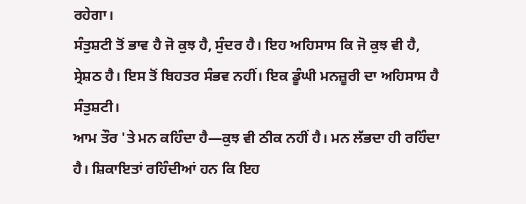ਰਹੇਗਾ।
ਸੰਤੁਸ਼ਟੀ ਤੋਂ ਭਾਵ ਹੈ ਜੋ ਕੁਝ ਹੈ, ਸੁੰਦਰ ਹੈ। ਇਹ ਅਹਿਸਾਸ ਕਿ ਜੋ ਕੁਝ ਵੀ ਹੈ, ਸ੍ਰੇਸ਼ਠ ਹੈ। ਇਸ ਤੋਂ ਬਿਹਤਰ ਸੰਭਵ ਨਹੀਂ। ਇਕ ਡੂੰਘੀ ਮਨਜ਼ੂਰੀ ਦਾ ਅਹਿਸਾਸ ਹੈ ਸੰਤੁਸ਼ਟੀ।
ਆਮ ਤੌਰ 'ਤੇ ਮਨ ਕਹਿੰਦਾ ਹੈ—ਕੁਝ ਵੀ ਠੀਕ ਨਹੀਂ ਹੈ। ਮਨ ਲੱਭਦਾ ਹੀ ਰਹਿੰਦਾ ਹੈ। ਸ਼ਿਕਾਇਤਾਂ ਰਹਿੰਦੀਆਂ ਹਨ ਕਿ ਇਹ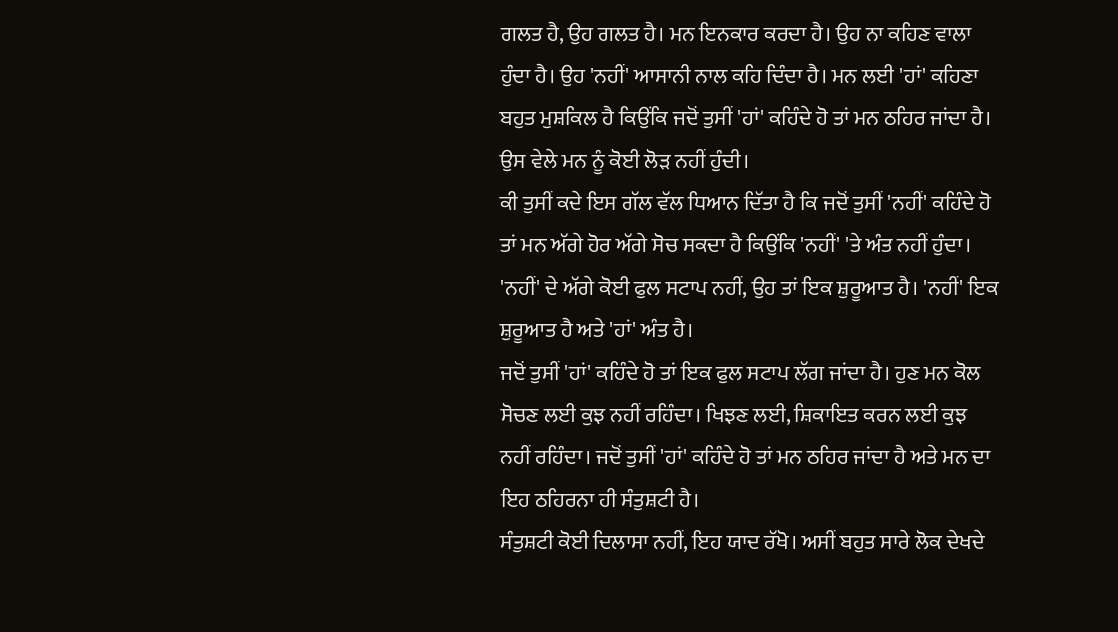ਗਲਤ ਹੈ, ਉਹ ਗਲਤ ਹੈ। ਮਨ ਇਨਕਾਰ ਕਰਦਾ ਹੈ। ਉਹ ਨਾ ਕਹਿਣ ਵਾਲਾ ਹੁੰਦਾ ਹੈ। ਉਹ 'ਨਹੀਂ' ਆਸਾਨੀ ਨਾਲ ਕਹਿ ਦਿੰਦਾ ਹੈ। ਮਨ ਲਈ 'ਹਾਂ' ਕਹਿਣਾ ਬਹੁਤ ਮੁਸ਼ਕਿਲ ਹੈ ਕਿਉਂਕਿ ਜਦੋਂ ਤੁਸੀਂ 'ਹਾਂ' ਕਹਿੰਦੇ ਹੋ ਤਾਂ ਮਨ ਠਹਿਰ ਜਾਂਦਾ ਹੈ। ਉਸ ਵੇਲੇ ਮਨ ਨੂੰ ਕੋਈ ਲੋੜ ਨਹੀਂ ਹੁੰਦੀ।
ਕੀ ਤੁਸੀਂ ਕਦੇ ਇਸ ਗੱਲ ਵੱਲ ਧਿਆਨ ਦਿੱਤਾ ਹੈ ਕਿ ਜਦੋਂ ਤੁਸੀਂ 'ਨਹੀਂ' ਕਹਿੰਦੇ ਹੋ ਤਾਂ ਮਨ ਅੱਗੇ ਹੋਰ ਅੱਗੇ ਸੋਚ ਸਕਦਾ ਹੈ ਕਿਉਂਕਿ 'ਨਹੀਂ' 'ਤੇ ਅੰਤ ਨਹੀਂ ਹੁੰਦਾ। 'ਨਹੀਂ' ਦੇ ਅੱਗੇ ਕੋਈ ਫੁਲ ਸਟਾਪ ਨਹੀਂ, ਉਹ ਤਾਂ ਇਕ ਸ਼ੁਰੂਆਤ ਹੈ। 'ਨਹੀਂ' ਇਕ ਸ਼ੁਰੂਆਤ ਹੈ ਅਤੇ 'ਹਾਂ' ਅੰਤ ਹੈ।
ਜਦੋਂ ਤੁਸੀਂ 'ਹਾਂ' ਕਹਿੰਦੇ ਹੋ ਤਾਂ ਇਕ ਫੁਲ ਸਟਾਪ ਲੱਗ ਜਾਂਦਾ ਹੈ। ਹੁਣ ਮਨ ਕੋਲ ਸੋਚਣ ਲਈ ਕੁਝ ਨਹੀਂ ਰਹਿੰਦਾ। ਖਿਝਣ ਲਈ, ਸ਼ਿਕਾਇਤ ਕਰਨ ਲਈ ਕੁਝ ਨਹੀਂ ਰਹਿੰਦਾ। ਜਦੋਂ ਤੁਸੀਂ 'ਹਾਂ' ਕਹਿੰਦੇ ਹੋ ਤਾਂ ਮਨ ਠਹਿਰ ਜਾਂਦਾ ਹੈ ਅਤੇ ਮਨ ਦਾ ਇਹ ਠਹਿਰਨਾ ਹੀ ਸੰਤੁਸ਼ਟੀ ਹੈ।
ਸੰਤੁਸ਼ਟੀ ਕੋਈ ਦਿਲਾਸਾ ਨਹੀਂ, ਇਹ ਯਾਦ ਰੱਖੋ। ਅਸੀਂ ਬਹੁਤ ਸਾਰੇ ਲੋਕ ਦੇਖਦੇ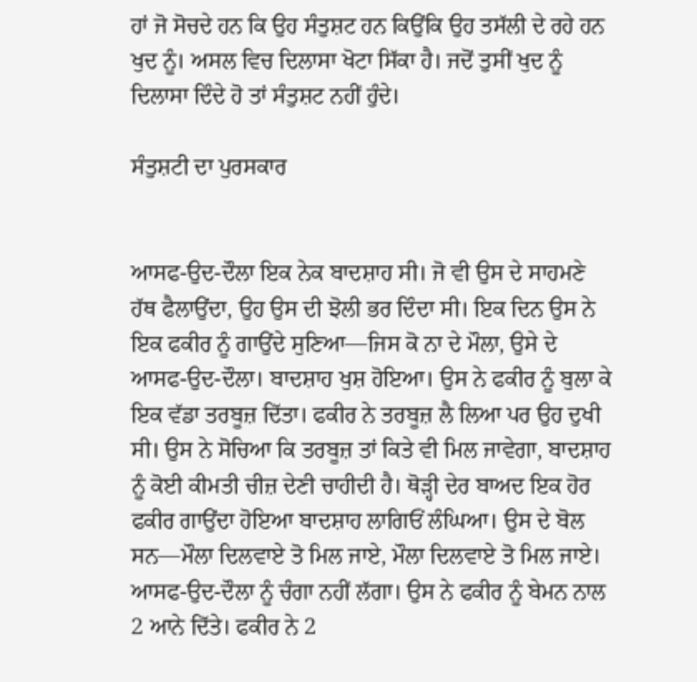ਹਾਂ ਜੋ ਸੋਚਦੇ ਹਨ ਕਿ ਉਹ ਸੰਤੁਸ਼ਟ ਹਨ ਕਿਉਂਕਿ ਉਹ ਤਸੱਲੀ ਦੇ ਰਹੇ ਹਨ ਖੁਦ ਨੂੰ। ਅਸਲ ਵਿਚ ਦਿਲਾਸਾ ਖੋਟਾ ਸਿੱਕਾ ਹੈ। ਜਦੋਂ ਤੁਸੀਂ ਖੁਦ ਨੂੰ ਦਿਲਾਸਾ ਦਿੰਦੇ ਹੋ ਤਾਂ ਸੰਤੁਸ਼ਟ ਨਹੀਂ ਹੁੰਦੇ।

ਸੰਤੁਸ਼ਟੀ ਦਾ ਪੁਰਸਕਾਰ


ਆਸਫ-ਉਦ-ਦੌਲਾ ਇਕ ਨੇਕ ਬਾਦਸ਼ਾਹ ਸੀ। ਜੋ ਵੀ ਉਸ ਦੇ ਸਾਹਮਣੇ ਹੱਥ ਫੈਲਾਉਂਦਾ, ਉਹ ਉਸ ਦੀ ਝੋਲੀ ਭਰ ਦਿੰਦਾ ਸੀ। ਇਕ ਦਿਨ ਉਸ ਨੇ ਇਕ ਫਕੀਰ ਨੂੰ ਗਾਉਂਦੇ ਸੁਣਿਆ—ਜਿਸ ਕੋ ਨਾ ਦੇ ਮੌਲਾ, ਉਸੇ ਦੇ ਆਸਫ-ਉਦ-ਦੌਲਾ। ਬਾਦਸ਼ਾਹ ਖੁਸ਼ ਹੋਇਆ। ਉਸ ਨੇ ਫਕੀਰ ਨੂੰ ਬੁਲਾ ਕੇ ਇਕ ਵੱਡਾ ਤਰਬੂਜ਼ ਦਿੱਤਾ। ਫਕੀਰ ਨੇ ਤਰਬੂਜ਼ ਲੈ ਲਿਆ ਪਰ ਉਹ ਦੁਖੀ ਸੀ। ਉਸ ਨੇ ਸੋਚਿਆ ਕਿ ਤਰਬੂਜ਼ ਤਾਂ ਕਿਤੇ ਵੀ ਮਿਲ ਜਾਵੇਗਾ, ਬਾਦਸ਼ਾਹ ਨੂੰ ਕੋਈ ਕੀਮਤੀ ਚੀਜ਼ ਦੇਣੀ ਚਾਹੀਦੀ ਹੈ। ਥੋੜ੍ਹੀ ਦੇਰ ਬਾਅਦ ਇਕ ਹੋਰ ਫਕੀਰ ਗਾਉਂਦਾ ਹੋਇਆ ਬਾਦਸ਼ਾਹ ਲਾਗਿਓਂ ਲੰਘਿਆ। ਉਸ ਦੇ ਬੋਲ ਸਨ—ਮੌਲਾ ਦਿਲਵਾਏ ਤੋ ਮਿਲ ਜਾਏ, ਮੌਲਾ ਦਿਲਵਾਏ ਤੋ ਮਿਲ ਜਾਏ। ਆਸਫ-ਉਦ-ਦੌਲਾ ਨੂੰ ਚੰਗਾ ਨਹੀਂ ਲੱਗਾ। ਉਸ ਨੇ ਫਕੀਰ ਨੂੰ ਬੇਮਨ ਨਾਲ 2 ਆਨੇ ਦਿੱਤੇ। ਫਕੀਰ ਨੇ 2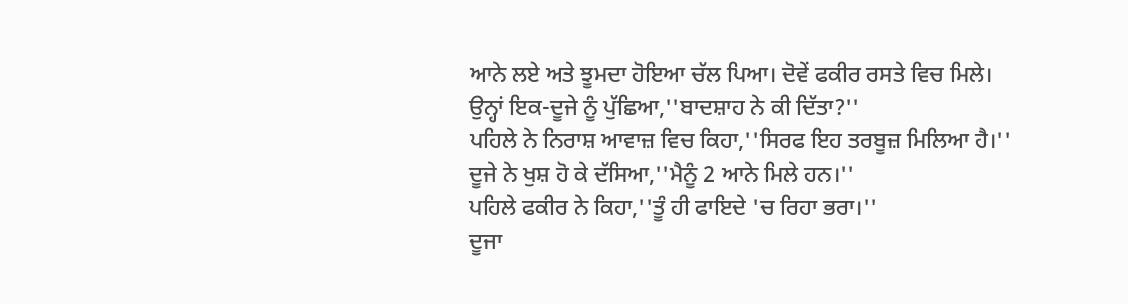ਆਨੇ ਲਏ ਅਤੇ ਝੂਮਦਾ ਹੋਇਆ ਚੱਲ ਪਿਆ। ਦੋਵੇਂ ਫਕੀਰ ਰਸਤੇ ਵਿਚ ਮਿਲੇ।
ਉਨ੍ਹਾਂ ਇਕ-ਦੂਜੇ ਨੂੰ ਪੁੱਛਿਆ,''ਬਾਦਸ਼ਾਹ ਨੇ ਕੀ ਦਿੱਤਾ?''
ਪਹਿਲੇ ਨੇ ਨਿਰਾਸ਼ ਆਵਾਜ਼ ਵਿਚ ਕਿਹਾ,''ਸਿਰਫ ਇਹ ਤਰਬੂਜ਼ ਮਿਲਿਆ ਹੈ।''
ਦੂਜੇ ਨੇ ਖੁਸ਼ ਹੋ ਕੇ ਦੱਸਿਆ,''ਮੈਨੂੰ 2 ਆਨੇ ਮਿਲੇ ਹਨ।''
ਪਹਿਲੇ ਫਕੀਰ ਨੇ ਕਿਹਾ,''ਤੂੰ ਹੀ ਫਾਇਦੇ 'ਚ ਰਿਹਾ ਭਰਾ।''
ਦੂਜਾ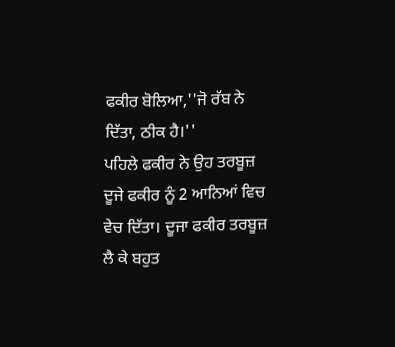ਫਕੀਰ ਬੋਲਿਆ,''ਜੋ ਰੱਬ ਨੇ ਦਿੱਤਾ, ਠੀਕ ਹੈ।''
ਪਹਿਲੇ ਫਕੀਰ ਨੇ ਉਹ ਤਰਬੂਜ਼ ਦੂਜੇ ਫਕੀਰ ਨੂੰ 2 ਆਨਿਆਂ ਵਿਚ ਵੇਚ ਦਿੱਤਾ। ਦੂਜਾ ਫਕੀਰ ਤਰਬੂਜ਼ ਲੈ ਕੇ ਬਹੁਤ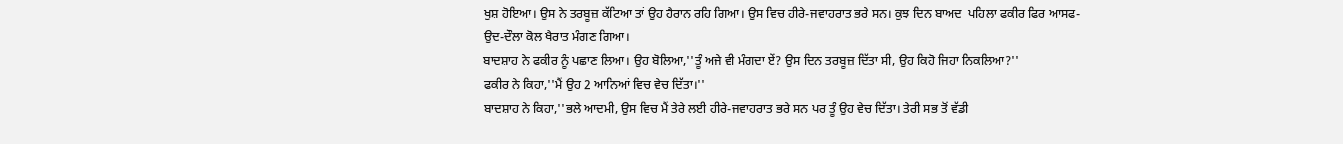ਖੁਸ਼ ਹੋਇਆ। ਉਸ ਨੇ ਤਰਬੂਜ਼ ਕੱਟਿਆ ਤਾਂ ਉਹ ਹੈਰਾਨ ਰਹਿ ਗਿਆ। ਉਸ ਵਿਚ ਹੀਰੇ-ਜਵਾਹਰਾਤ ਭਰੇ ਸਨ। ਕੁਝ ਦਿਨ ਬਾਅਦ  ਪਹਿਲਾ ਫਕੀਰ ਫਿਰ ਆਸਫ-ਉਦ-ਦੌਲਾ ਕੋਲ ਖੈਰਾਤ ਮੰਗਣ ਗਿਆ।
ਬਾਦਸ਼ਾਹ ਨੇ ਫਕੀਰ ਨੂੰ ਪਛਾਣ ਲਿਆ। ਉਹ ਬੋਲਿਆ,''ਤੂੰ ਅਜੇ ਵੀ ਮੰਗਦਾ ਏਂ? ਉਸ ਦਿਨ ਤਰਬੂਜ਼ ਦਿੱਤਾ ਸੀ, ਉਹ ਕਿਹੋ ਜਿਹਾ ਨਿਕਲਿਆ?''
ਫਕੀਰ ਨੇ ਕਿਹਾ,''ਮੈਂ ਉਹ 2 ਆਨਿਆਂ ਵਿਚ ਵੇਚ ਦਿੱਤਾ।''
ਬਾਦਸ਼ਾਹ ਨੇ ਕਿਹਾ,''ਭਲੇ ਆਦਮੀ, ਉਸ ਵਿਚ ਮੈਂ ਤੇਰੇ ਲਈ ਹੀਰੇ-ਜਵਾਹਰਾਤ ਭਰੇ ਸਨ ਪਰ ਤੂੰ ਉਹ ਵੇਚ ਦਿੱਤਾ। ਤੇਰੀ ਸਭ ਤੋਂ ਵੱਡੀ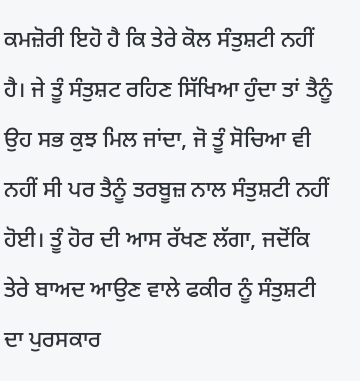ਕਮਜ਼ੋਰੀ ਇਹੋ ਹੈ ਕਿ ਤੇਰੇ ਕੋਲ ਸੰਤੁਸ਼ਟੀ ਨਹੀਂ ਹੈ। ਜੇ ਤੂੰ ਸੰਤੁਸ਼ਟ ਰਹਿਣ ਸਿੱਖਿਆ ਹੁੰਦਾ ਤਾਂ ਤੈਨੂੰ ਉਹ ਸਭ ਕੁਝ ਮਿਲ ਜਾਂਦਾ, ਜੋ ਤੂੰ ਸੋਚਿਆ ਵੀ ਨਹੀਂ ਸੀ ਪਰ ਤੈਨੂੰ ਤਰਬੂਜ਼ ਨਾਲ ਸੰਤੁਸ਼ਟੀ ਨਹੀਂ ਹੋਈ। ਤੂੰ ਹੋਰ ਦੀ ਆਸ ਰੱਖਣ ਲੱਗਾ, ਜਦੋਂਕਿ ਤੇਰੇ ਬਾਅਦ ਆਉਣ ਵਾਲੇ ਫਕੀਰ ਨੂੰ ਸੰਤੁਸ਼ਟੀ ਦਾ ਪੁਰਸਕਾਰ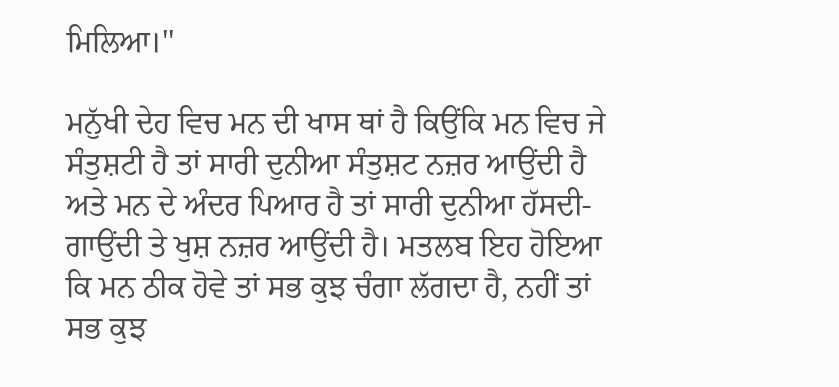ਮਿਲਿਆ।''

ਮਨੁੱਖੀ ਦੇਹ ਵਿਚ ਮਨ ਦੀ ਖਾਸ ਥਾਂ ਹੈ ਕਿਉਂਕਿ ਮਨ ਵਿਚ ਜੇ ਸੰਤੁਸ਼ਟੀ ਹੈ ਤਾਂ ਸਾਰੀ ਦੁਨੀਆ ਸੰਤੁਸ਼ਟ ਨਜ਼ਰ ਆਉਂਦੀ ਹੈ ਅਤੇ ਮਨ ਦੇ ਅੰਦਰ ਪਿਆਰ ਹੈ ਤਾਂ ਸਾਰੀ ਦੁਨੀਆ ਹੱਸਦੀ-ਗਾਉਂਦੀ ਤੇ ਖੁਸ਼ ਨਜ਼ਰ ਆਉਂਦੀ ਹੈ। ਮਤਲਬ ਇਹ ਹੋਇਆ ਕਿ ਮਨ ਠੀਕ ਹੋਵੇ ਤਾਂ ਸਭ ਕੁਝ ਚੰਗਾ ਲੱਗਦਾ ਹੈ, ਨਹੀਂ ਤਾਂ ਸਭ ਕੁਝ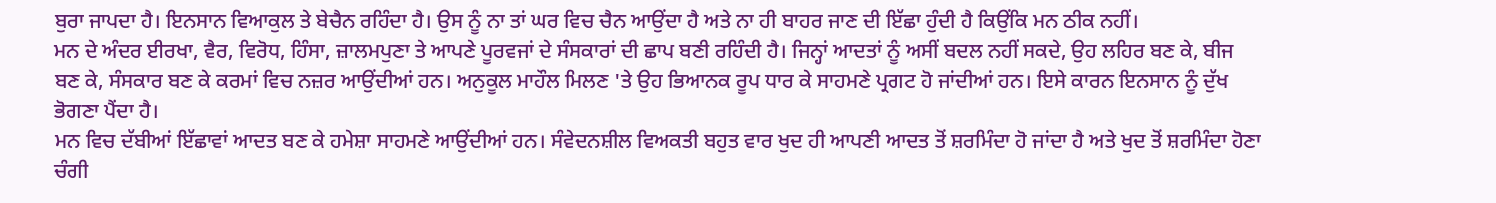ਬੁਰਾ ਜਾਪਦਾ ਹੈ। ਇਨਸਾਨ ਵਿਆਕੁਲ ਤੇ ਬੇਚੈਨ ਰਹਿੰਦਾ ਹੈ। ਉਸ ਨੂੰ ਨਾ ਤਾਂ ਘਰ ਵਿਚ ਚੈਨ ਆਉਂਦਾ ਹੈ ਅਤੇ ਨਾ ਹੀ ਬਾਹਰ ਜਾਣ ਦੀ ਇੱਛਾ ਹੁੰਦੀ ਹੈ ਕਿਉਂਕਿ ਮਨ ਠੀਕ ਨਹੀਂ।
ਮਨ ਦੇ ਅੰਦਰ ਈਰਖਾ, ਵੈਰ, ਵਿਰੋਧ, ਹਿੰਸਾ, ਜ਼ਾਲਮਪੁਣਾ ਤੇ ਆਪਣੇ ਪੂਰਵਜਾਂ ਦੇ ਸੰਸਕਾਰਾਂ ਦੀ ਛਾਪ ਬਣੀ ਰਹਿੰਦੀ ਹੈ। ਜਿਨ੍ਹਾਂ ਆਦਤਾਂ ਨੂੰ ਅਸੀਂ ਬਦਲ ਨਹੀਂ ਸਕਦੇ, ਉਹ ਲਹਿਰ ਬਣ ਕੇ, ਬੀਜ ਬਣ ਕੇ, ਸੰਸਕਾਰ ਬਣ ਕੇ ਕਰਮਾਂ ਵਿਚ ਨਜ਼ਰ ਆਉਂਦੀਆਂ ਹਨ। ਅਨੁਕੂਲ ਮਾਹੌਲ ਮਿਲਣ 'ਤੇ ਉਹ ਭਿਆਨਕ ਰੂਪ ਧਾਰ ਕੇ ਸਾਹਮਣੇ ਪ੍ਰਗਟ ਹੋ ਜਾਂਦੀਆਂ ਹਨ। ਇਸੇ ਕਾਰਨ ਇਨਸਾਨ ਨੂੰ ਦੁੱਖ ਭੋਗਣਾ ਪੈਂਦਾ ਹੈ।
ਮਨ ਵਿਚ ਦੱਬੀਆਂ ਇੱਛਾਵਾਂ ਆਦਤ ਬਣ ਕੇ ਹਮੇਸ਼ਾ ਸਾਹਮਣੇ ਆਉਂਦੀਆਂ ਹਨ। ਸੰਵੇਦਨਸ਼ੀਲ ਵਿਅਕਤੀ ਬਹੁਤ ਵਾਰ ਖੁਦ ਹੀ ਆਪਣੀ ਆਦਤ ਤੋਂ ਸ਼ਰਮਿੰਦਾ ਹੋ ਜਾਂਦਾ ਹੈ ਅਤੇ ਖੁਦ ਤੋਂ ਸ਼ਰਮਿੰਦਾ ਹੋਣਾ ਚੰਗੀ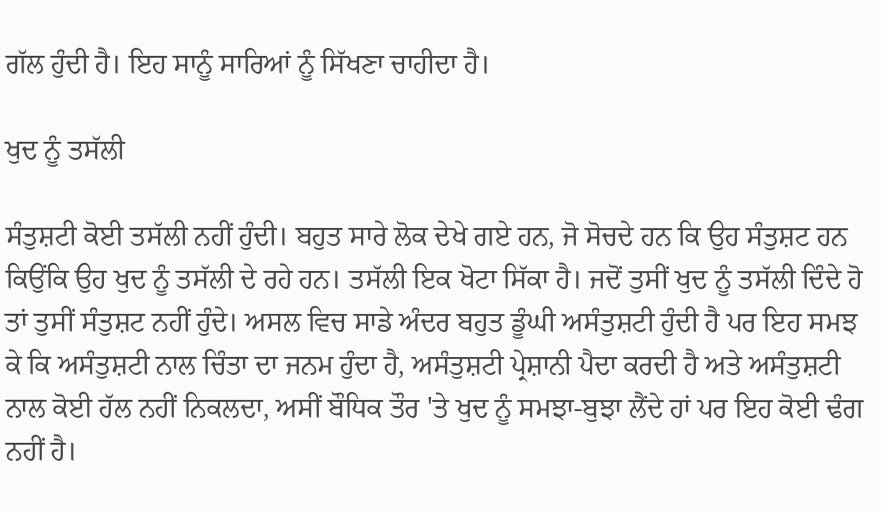ਗੱਲ ਹੁੰਦੀ ਹੈ। ਇਹ ਸਾਨੂੰ ਸਾਰਿਆਂ ਨੂੰ ਸਿੱਖਣਾ ਚਾਹੀਦਾ ਹੈ।

ਖੁਦ ਨੂੰ ਤਸੱਲੀ

ਸੰਤੁਸ਼ਟੀ ਕੋਈ ਤਸੱਲੀ ਨਹੀਂ ਹੁੰਦੀ। ਬਹੁਤ ਸਾਰੇ ਲੋਕ ਦੇਖੇ ਗਏ ਹਨ, ਜੋ ਸੋਚਦੇ ਹਨ ਕਿ ਉਹ ਸੰਤੁਸ਼ਟ ਹਨ ਕਿਉਂਕਿ ਉਹ ਖੁਦ ਨੂੰ ਤਸੱਲੀ ਦੇ ਰਹੇ ਹਨ। ਤਸੱਲੀ ਇਕ ਖੋਟਾ ਸਿੱਕਾ ਹੈ। ਜਦੋਂ ਤੁਸੀਂ ਖੁਦ ਨੂੰ ਤਸੱਲੀ ਦਿੰਦੇ ਹੋ ਤਾਂ ਤੁਸੀਂ ਸੰਤੁਸ਼ਟ ਨਹੀਂ ਹੁੰਦੇ। ਅਸਲ ਵਿਚ ਸਾਡੇ ਅੰਦਰ ਬਹੁਤ ਡੂੰਘੀ ਅਸੰਤੁਸ਼ਟੀ ਹੁੰਦੀ ਹੈ ਪਰ ਇਹ ਸਮਝ ਕੇ ਕਿ ਅਸੰਤੁਸ਼ਟੀ ਨਾਲ ਚਿੰਤਾ ਦਾ ਜਨਮ ਹੁੰਦਾ ਹੈ, ਅਸੰਤੁਸ਼ਟੀ ਪ੍ਰੇਸ਼ਾਨੀ ਪੈਦਾ ਕਰਦੀ ਹੈ ਅਤੇ ਅਸੰਤੁਸ਼ਟੀ ਨਾਲ ਕੋਈ ਹੱਲ ਨਹੀਂ ਨਿਕਲਦਾ, ਅਸੀਂ ਬੌਧਿਕ ਤੌਰ 'ਤੇ ਖੁਦ ਨੂੰ ਸਮਝਾ-ਬੁਝਾ ਲੈਂਦੇ ਹਾਂ ਪਰ ਇਹ ਕੋਈ ਢੰਗ ਨਹੀਂ ਹੈ।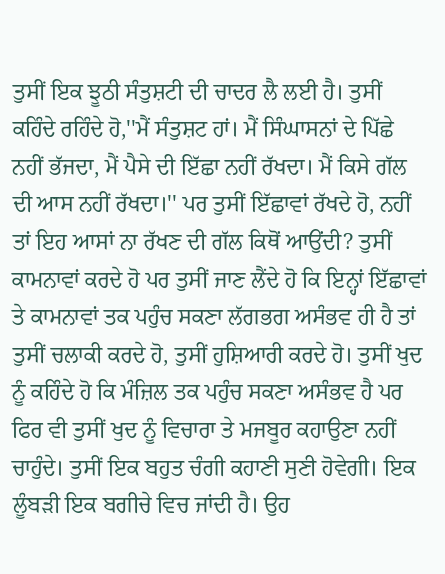ਤੁਸੀਂ ਇਕ ਝੂਠੀ ਸੰਤੁਸ਼ਟੀ ਦੀ ਚਾਦਰ ਲੈ ਲਈ ਹੈ। ਤੁਸੀਂ ਕਹਿੰਦੇ ਰਹਿੰਦੇ ਹੋ,''ਮੈਂ ਸੰਤੁਸ਼ਟ ਹਾਂ। ਮੈਂ ਸਿੰਘਾਸਨਾਂ ਦੇ ਪਿੱਛੇ ਨਹੀਂ ਭੱਜਦਾ, ਮੈਂ ਪੈਸੇ ਦੀ ਇੱਛਾ ਨਹੀਂ ਰੱਖਦਾ। ਮੈਂ ਕਿਸੇ ਗੱਲ ਦੀ ਆਸ ਨਹੀਂ ਰੱਖਦਾ।'' ਪਰ ਤੁਸੀਂ ਇੱਛਾਵਾਂ ਰੱਖਦੇ ਹੋ, ਨਹੀਂ ਤਾਂ ਇਹ ਆਸਾਂ ਨਾ ਰੱਖਣ ਦੀ ਗੱਲ ਕਿਥੋਂ ਆਉਂਦੀ? ਤੁਸੀਂ ਕਾਮਨਾਵਾਂ ਕਰਦੇ ਹੋ ਪਰ ਤੁਸੀਂ ਜਾਣ ਲੈਂਦੇ ਹੋ ਕਿ ਇਨ੍ਹਾਂ ਇੱਛਾਵਾਂ ਤੇ ਕਾਮਨਾਵਾਂ ਤਕ ਪਹੁੰਚ ਸਕਣਾ ਲੱਗਭਗ ਅਸੰਭਵ ਹੀ ਹੈ ਤਾਂ ਤੁਸੀਂ ਚਲਾਕੀ ਕਰਦੇ ਹੋ, ਤੁਸੀਂ ਹੁਸ਼ਿਆਰੀ ਕਰਦੇ ਹੋ। ਤੁਸੀਂ ਖੁਦ ਨੂੰ ਕਹਿੰਦੇ ਹੋ ਕਿ ਮੰਜ਼ਿਲ ਤਕ ਪਹੁੰਚ ਸਕਣਾ ਅਸੰਭਵ ਹੈ ਪਰ ਫਿਰ ਵੀ ਤੁਸੀਂ ਖੁਦ ਨੂੰ ਵਿਚਾਰਾ ਤੇ ਮਜਬੂਰ ਕਹਾਉਣਾ ਨਹੀਂ ਚਾਹੁੰਦੇ। ਤੁਸੀਂ ਇਕ ਬਹੁਤ ਚੰਗੀ ਕਹਾਣੀ ਸੁਣੀ ਹੋਵੇਗੀ। ਇਕ ਲੂੰਬੜੀ ਇਕ ਬਗੀਚੇ ਵਿਚ ਜਾਂਦੀ ਹੈ। ਉਹ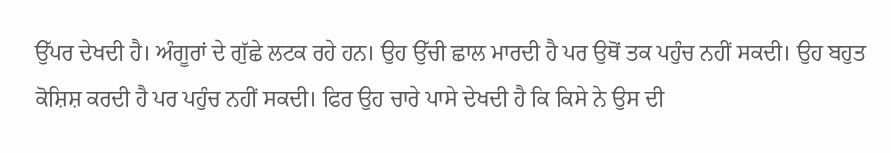ਉੱਪਰ ਦੇਖਦੀ ਹੈ। ਅੰਗੂਰਾਂ ਦੇ ਗੁੱਛੇ ਲਟਕ ਰਹੇ ਹਨ। ਉਹ ਉੱਚੀ ਛਾਲ ਮਾਰਦੀ ਹੈ ਪਰ ਉਥੋਂ ਤਕ ਪਹੁੰਚ ਨਹੀਂ ਸਕਦੀ। ਉਹ ਬਹੁਤ ਕੋਸ਼ਿਸ਼ ਕਰਦੀ ਹੈ ਪਰ ਪਹੁੰਚ ਨਹੀਂ ਸਕਦੀ। ਫਿਰ ਉਹ ਚਾਰੇ ਪਾਸੇ ਦੇਖਦੀ ਹੈ ਕਿ ਕਿਸੇ ਨੇ ਉਸ ਦੀ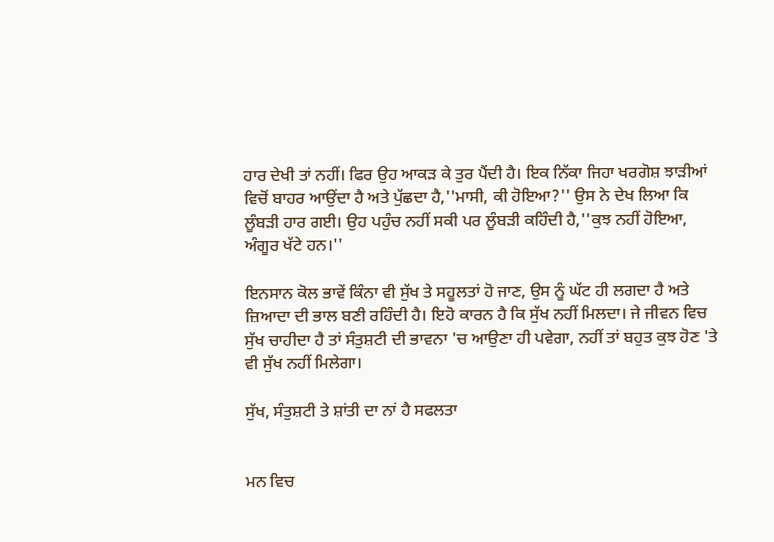ਹਾਰ ਦੇਖੀ ਤਾਂ ਨਹੀਂ। ਫਿਰ ਉਹ ਆਕੜ ਕੇ ਤੁਰ ਪੈਂਦੀ ਹੈ। ਇਕ ਨਿੱਕਾ ਜਿਹਾ ਖਰਗੋਸ਼ ਝਾੜੀਆਂ ਵਿਚੋਂ ਬਾਹਰ ਆਉਂਦਾ ਹੈ ਅਤੇ ਪੁੱਛਦਾ ਹੈ,''ਮਾਸੀ, ਕੀ ਹੋਇਆ?'' ਉਸ ਨੇ ਦੇਖ ਲਿਆ ਕਿ ਲੂੰਬੜੀ ਹਾਰ ਗਈ। ਉਹ ਪਹੁੰਚ ਨਹੀਂ ਸਕੀ ਪਰ ਲੂੰਬੜੀ ਕਹਿੰਦੀ ਹੈ,''ਕੁਝ ਨਹੀਂ ਹੋਇਆ, ਅੰਗੂਰ ਖੱਟੇ ਹਨ।''

ਇਨਸਾਨ ਕੋਲ ਭਾਵੇਂ ਕਿੰਨਾ ਵੀ ਸੁੱਖ ਤੇ ਸਹੂਲਤਾਂ ਹੋ ਜਾਣ, ਉਸ ਨੂੰ ਘੱਟ ਹੀ ਲਗਦਾ ਹੈ ਅਤੇ ਜ਼ਿਆਦਾ ਦੀ ਭਾਲ ਬਣੀ ਰਹਿੰਦੀ ਹੈ। ਇਹੋ ਕਾਰਨ ਹੈ ਕਿ ਸੁੱਖ ਨਹੀਂ ਮਿਲਦਾ। ਜੇ ਜੀਵਨ ਵਿਚ ਸੁੱਖ ਚਾਹੀਦਾ ਹੈ ਤਾਂ ਸੰਤੁਸ਼ਟੀ ਦੀ ਭਾਵਨਾ 'ਚ ਆਉਣਾ ਹੀ ਪਵੇਗਾ, ਨਹੀਂ ਤਾਂ ਬਹੁਤ ਕੁਝ ਹੋਣ 'ਤੇ ਵੀ ਸੁੱਖ ਨਹੀਂ ਮਿਲੇਗਾ।

ਸੁੱਖ, ਸੰਤੁਸ਼ਟੀ ਤੇ ਸ਼ਾਂਤੀ ਦਾ ਨਾਂ ਹੈ ਸਫਲਤਾ


ਮਨ ਵਿਚ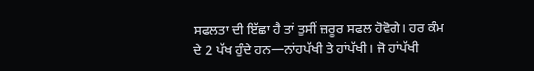ਸਫਲਤਾ ਦੀ ਇੱਛਾ ਹੈ ਤਾਂ ਤੁਸੀਂ ਜ਼ਰੂਰ ਸਫਲ ਹੋਵੋਗੇ। ਹਰ ਕੰਮ ਦੇ 2 ਪੱਖ ਹੁੰਦੇ ਹਨ—ਨਾਂਹਪੱਖੀ ਤੇ ਹਾਂਪੱਖੀ। ਜੋ ਹਾਂਪੱਖੀ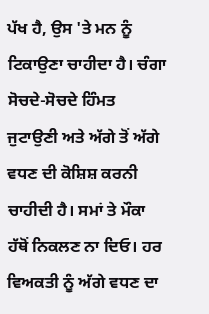ਪੱਖ ਹੈ, ਉਸ 'ਤੇ ਮਨ ਨੂੰ ਟਿਕਾਉਣਾ ਚਾਹੀਦਾ ਹੈ। ਚੰਗਾ ਸੋਚਦੇ-ਸੋਚਦੇ ਹਿੰਮਤ ਜੁਟਾਉਣੀ ਅਤੇ ਅੱਗੇ ਤੋਂ ਅੱਗੇ ਵਧਣ ਦੀ ਕੋਸ਼ਿਸ਼ ਕਰਨੀ ਚਾਹੀਦੀ ਹੈ। ਸਮਾਂ ਤੇ ਮੌਕਾ ਹੱਥੋਂ ਨਿਕਲਣ ਨਾ ਦਿਓ। ਹਰ ਵਿਅਕਤੀ ਨੂੰ ਅੱਗੇ ਵਧਣ ਦਾ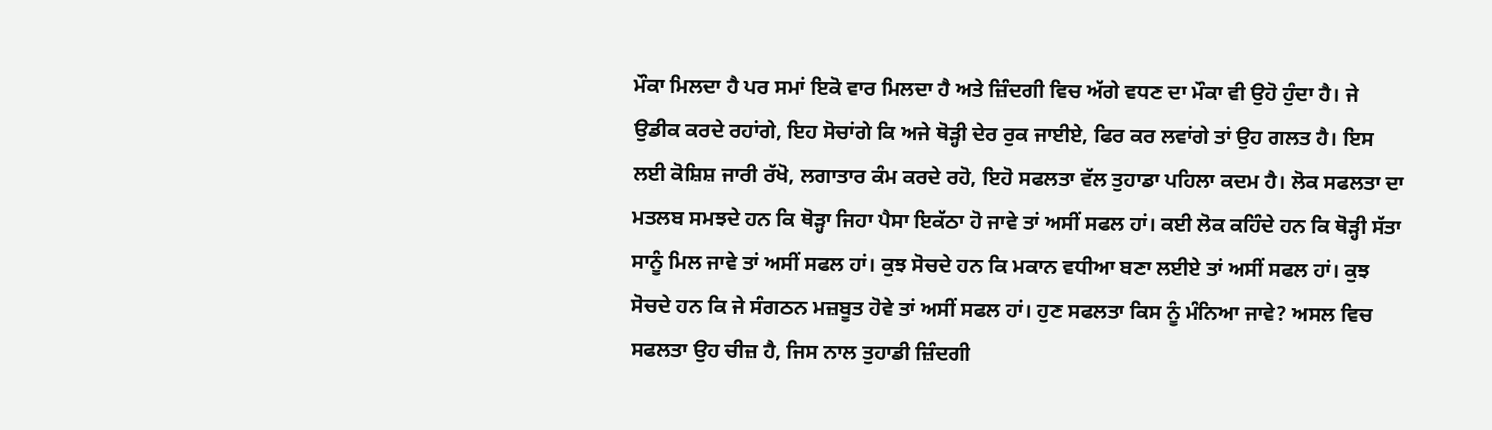ਮੌਕਾ ਮਿਲਦਾ ਹੈ ਪਰ ਸਮਾਂ ਇਕੋ ਵਾਰ ਮਿਲਦਾ ਹੈ ਅਤੇ ਜ਼ਿੰਦਗੀ ਵਿਚ ਅੱਗੇ ਵਧਣ ਦਾ ਮੌਕਾ ਵੀ ਉਹੋ ਹੁੰਦਾ ਹੈ। ਜੇ ਉਡੀਕ ਕਰਦੇ ਰਹਾਂਗੇ, ਇਹ ਸੋਚਾਂਗੇ ਕਿ ਅਜੇ ਥੋੜ੍ਹੀ ਦੇਰ ਰੁਕ ਜਾਈਏ, ਫਿਰ ਕਰ ਲਵਾਂਗੇ ਤਾਂ ਉਹ ਗਲਤ ਹੈ। ਇਸ ਲਈ ਕੋਸ਼ਿਸ਼ ਜਾਰੀ ਰੱਖੋ, ਲਗਾਤਾਰ ਕੰਮ ਕਰਦੇ ਰਹੋ, ਇਹੋ ਸਫਲਤਾ ਵੱਲ ਤੁਹਾਡਾ ਪਹਿਲਾ ਕਦਮ ਹੈ। ਲੋਕ ਸਫਲਤਾ ਦਾ ਮਤਲਬ ਸਮਝਦੇ ਹਨ ਕਿ ਥੋੜ੍ਹਾ ਜਿਹਾ ਪੈਸਾ ਇਕੱਠਾ ਹੋ ਜਾਵੇ ਤਾਂ ਅਸੀਂ ਸਫਲ ਹਾਂ। ਕਈ ਲੋਕ ਕਹਿੰਦੇ ਹਨ ਕਿ ਥੋੜ੍ਹੀ ਸੱਤਾ ਸਾਨੂੰ ਮਿਲ ਜਾਵੇ ਤਾਂ ਅਸੀਂ ਸਫਲ ਹਾਂ। ਕੁਝ ਸੋਚਦੇ ਹਨ ਕਿ ਮਕਾਨ ਵਧੀਆ ਬਣਾ ਲਈਏ ਤਾਂ ਅਸੀਂ ਸਫਲ ਹਾਂ। ਕੁਝ ਸੋਚਦੇ ਹਨ ਕਿ ਜੇ ਸੰਗਠਨ ਮਜ਼ਬੂਤ ਹੋਵੇ ਤਾਂ ਅਸੀਂ ਸਫਲ ਹਾਂ। ਹੁਣ ਸਫਲਤਾ ਕਿਸ ਨੂੰ ਮੰਨਿਆ ਜਾਵੇ? ਅਸਲ ਵਿਚ ਸਫਲਤਾ ਉਹ ਚੀਜ਼ ਹੈ, ਜਿਸ ਨਾਲ ਤੁਹਾਡੀ ਜ਼ਿੰਦਗੀ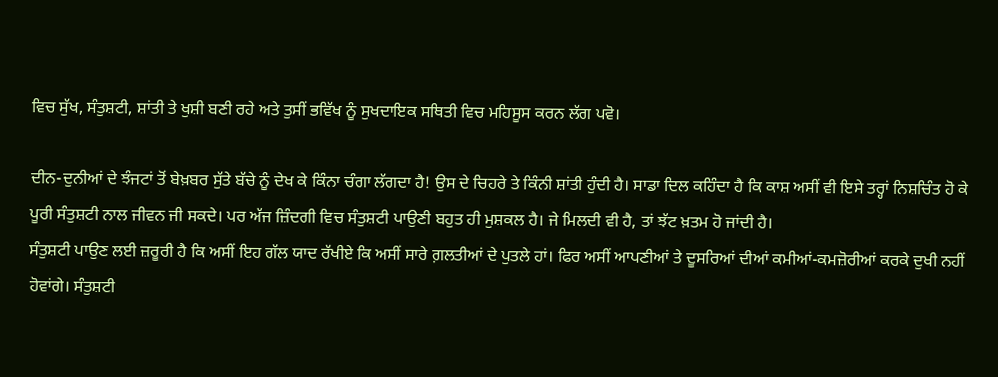ਵਿਚ ਸੁੱਖ, ਸੰਤੁਸ਼ਟੀ, ਸ਼ਾਂਤੀ ਤੇ ਖੁਸ਼ੀ ਬਣੀ ਰਹੇ ਅਤੇ ਤੁਸੀਂ ਭਵਿੱਖ ਨੂੰ ਸੁਖਦਾਇਕ ਸਥਿਤੀ ਵਿਚ ਮਹਿਸੂਸ ਕਰਨ ਲੱਗ ਪਵੋ।

ਦੀਨ-ਦੁਨੀਆਂ ਦੇ ਝੰਜਟਾਂ ਤੋਂ ਬੇਖ਼ਬਰ ਸੁੱਤੇ ਬੱਚੇ ਨੂੰ ਦੇਖ ਕੇ ਕਿੰਨਾ ਚੰਗਾ ਲੱਗਦਾ ਹੈ! ਉਸ ਦੇ ਚਿਹਰੇ ਤੇ ਕਿੰਨੀ ਸ਼ਾਂਤੀ ਹੁੰਦੀ ਹੈ। ਸਾਡਾ ਦਿਲ ਕਹਿੰਦਾ ਹੈ ਕਿ ਕਾਸ਼ ਅਸੀਂ ਵੀ ਇਸੇ ਤਰ੍ਹਾਂ ਨਿਸ਼ਚਿੰਤ ਹੋ ਕੇ ਪੂਰੀ ਸੰਤੁਸ਼ਟੀ ਨਾਲ ਜੀਵਨ ਜੀ ਸਕਦੇ। ਪਰ ਅੱਜ ਜ਼ਿੰਦਗੀ ਵਿਚ ਸੰਤੁਸ਼ਟੀ ਪਾਉਣੀ ਬਹੁਤ ਹੀ ਮੁਸ਼ਕਲ ਹੈ। ਜੇ ਮਿਲਦੀ ਵੀ ਹੈ, ਤਾਂ ਝੱਟ ਖ਼ਤਮ ਹੋ ਜਾਂਦੀ ਹੈ।
ਸੰਤੁਸ਼ਟੀ ਪਾਉਣ ਲਈ ਜ਼ਰੂਰੀ ਹੈ ਕਿ ਅਸੀਂ ਇਹ ਗੱਲ ਯਾਦ ਰੱਖੀਏ ਕਿ ਅਸੀਂ ਸਾਰੇ ਗ਼ਲਤੀਆਂ ਦੇ ਪੁਤਲੇ ਹਾਂ। ਫਿਰ ਅਸੀਂ ਆਪਣੀਆਂ ਤੇ ਦੂਸਰਿਆਂ ਦੀਆਂ ਕਮੀਆਂ-ਕਮਜ਼ੋਰੀਆਂ ਕਰਕੇ ਦੁਖੀ ਨਹੀਂ ਹੋਵਾਂਗੇ। ਸੰਤੁਸ਼ਟੀ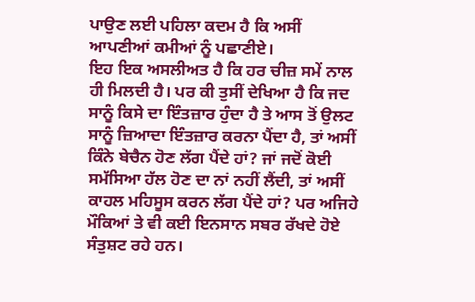ਪਾਉਣ ਲਈ ਪਹਿਲਾ ਕਦਮ ਹੈ ਕਿ ਅਸੀਂ ਆਪਣੀਆਂ ਕਮੀਆਂ ਨੂੰ ਪਛਾਣੀਏ।
ਇਹ ਇਕ ਅਸਲੀਅਤ ਹੈ ਕਿ ਹਰ ਚੀਜ਼ ਸਮੇਂ ਨਾਲ ਹੀ ਮਿਲਦੀ ਹੈ। ਪਰ ਕੀ ਤੁਸੀਂ ਦੇਖਿਆ ਹੈ ਕਿ ਜਦ ਸਾਨੂੰ ਕਿਸੇ ਦਾ ਇੰਤਜ਼ਾਰ ਹੁੰਦਾ ਹੈ ਤੇ ਆਸ ਤੋਂ ਉਲਟ ਸਾਨੂੰ ਜ਼ਿਆਦਾ ਇੰਤਜ਼ਾਰ ਕਰਨਾ ਪੈਂਦਾ ਹੈ, ਤਾਂ ਅਸੀਂ ਕਿੰਨੇ ਬੇਚੈਨ ਹੋਣ ਲੱਗ ਪੈਂਦੇ ਹਾਂ? ਜਾਂ ਜਦੋਂ ਕੋਈ ਸਮੱਸਿਆ ਹੱਲ ਹੋਣ ਦਾ ਨਾਂ ਨਹੀਂ ਲੈਂਦੀ, ਤਾਂ ਅਸੀਂ ਕਾਹਲ ਮਹਿਸੂਸ ਕਰਨ ਲੱਗ ਪੈਂਦੇ ਹਾਂ? ਪਰ ਅਜਿਹੇ ਮੌਕਿਆਂ ਤੇ ਵੀ ਕਈ ਇਨਸਾਨ ਸਬਰ ਰੱਖਦੇ ਹੋਏ ਸੰਤੁਸ਼ਟ ਰਹੇ ਹਨ।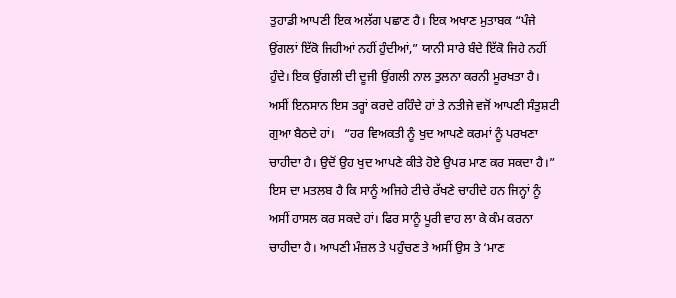ਤੁਹਾਡੀ ਆਪਣੀ ਇਕ ਅਲੱਗ ਪਛਾਣ ਹੈ। ਇਕ ਅਖਾਣ ਮੁਤਾਬਕ “ਪੰਜੇ ਉਂਗਲਾਂ ਇੱਕੋ ਜਿਹੀਆਂ ਨਹੀਂ ਹੁੰਦੀਆਂ,” ਯਾਨੀ ਸਾਰੇ ਬੰਦੇ ਇੱਕੋ ਜਿਹੇ ਨਹੀਂ ਹੁੰਦੇ। ਇਕ ਉਂਗਲੀ ਦੀ ਦੂਜੀ ਉਂਗਲੀ ਨਾਲ ਤੁਲਨਾ ਕਰਨੀ ਮੂਰਖਤਾ ਹੈ। ਅਸੀਂ ਇਨਸਾਨ ਇਸ ਤਰ੍ਹਾਂ ਕਰਦੇ ਰਹਿੰਦੇ ਹਾਂ ਤੇ ਨਤੀਜੇ ਵਜੋਂ ਆਪਣੀ ਸੰਤੁਸ਼ਟੀ ਗੁਆ ਬੈਠਦੇ ਹਾਂ।   “ਹਰ ਵਿਅਕਤੀ ਨੂੰ ਖੁਦ ਆਪਣੇ ਕਰਮਾਂ ਨੂੰ ਪਰਖਣਾ ਚਾਹੀਦਾ ਹੈ। ਉਦੋਂ ਉਹ ਖੁਦ ਆਪਣੇ ਕੀਤੇ ਹੋਏ ਉਪਰ ਮਾਣ ਕਰ ਸਕਦਾ ਹੈ।” ਇਸ ਦਾ ਮਤਲਬ ਹੈ ਕਿ ਸਾਨੂੰ ਅਜਿਹੇ ਟੀਚੇ ਰੱਖਣੇ ਚਾਹੀਦੇ ਹਨ ਜਿਨ੍ਹਾਂ ਨੂੰ ਅਸੀਂ ਹਾਸਲ ਕਰ ਸਕਦੇ ਹਾਂ। ਫਿਰ ਸਾਨੂੰ ਪੂਰੀ ਵਾਹ ਲਾ ਕੇ ਕੰਮ ਕਰਨਾ ਚਾਹੀਦਾ ਹੈ। ਆਪਣੀ ਮੰਜ਼ਲ ਤੇ ਪਹੁੰਚਣ ਤੇ ਅਸੀਂ ਉਸ ਤੇ ‘ਮਾਣ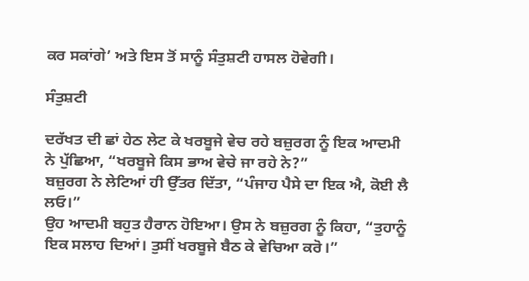ਕਰ ਸਕਾਂਗੇ’ ਅਤੇ ਇਸ ਤੋਂ ਸਾਨੂੰ ਸੰਤੁਸ਼ਟੀ ਹਾਸਲ ਹੋਵੇਗੀ।

ਸੰਤੁਸ਼ਟੀ

ਦਰੱਖਤ ਦੀ ਛਾਂ ਹੇਠ ਲੇਟ ਕੇ ਖਰਬੂਜੇ ਵੇਚ ਰਹੇ ਬਜ਼ੁਰਗ ਨੂੰ ਇਕ ਆਦਮੀ ਨੇ ਪੁੱਛਿਆ, “ਖਰਬੂਜੇ ਕਿਸ ਭਾਅ ਵੇਚੇ ਜਾ ਰਹੇ ਨੇ?”
ਬਜ਼ੁਰਗ ਨੇ ਲੇਟਿਆਂ ਹੀ ਉੱਤਰ ਦਿੱਤਾ, “ਪੰਜਾਹ ਪੈਸੇ ਦਾ ਇਕ ਐ, ਕੋਈ ਲੈ ਲਓ।”
ਉਹ ਆਦਮੀ ਬਹੁਤ ਹੈਰਾਨ ਹੋਇਆ। ਉਸ ਨੇ ਬਜ਼ੁਰਗ ਨੂੰ ਕਿਹਾ, “ਤੁਹਾਨੂੰ ਇਕ ਸਲਾਹ ਦਿਆਂ। ਤੁਸੀਂ ਖਰਬੂਜੇ ਬੈਠ ਕੇ ਵੇਚਿਆ ਕਰੋ।”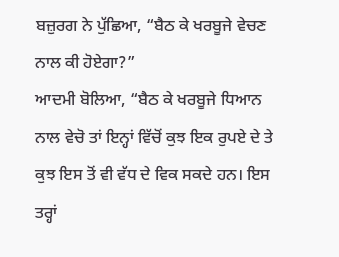ਬਜ਼ੁਰਗ ਨੇ ਪੁੱਛਿਆ, “ਬੈਠ ਕੇ ਖਰਬੂਜੇ ਵੇਚਣ ਨਾਲ ਕੀ ਹੋਏਗਾ?”
ਆਦਮੀ ਬੋਲਿਆ, “ਬੈਠ ਕੇ ਖਰਬੂਜੇ ਧਿਆਨ ਨਾਲ ਵੇਚੋ ਤਾਂ ਇਨ੍ਹਾਂ ਵਿੱਚੋਂ ਕੁਝ ਇਕ ਰੁਪਏ ਦੇ ਤੇ ਕੁਝ ਇਸ ਤੋਂ ਵੀ ਵੱਧ ਦੇ ਵਿਕ ਸਕਦੇ ਹਨ। ਇਸ ਤਰ੍ਹਾਂ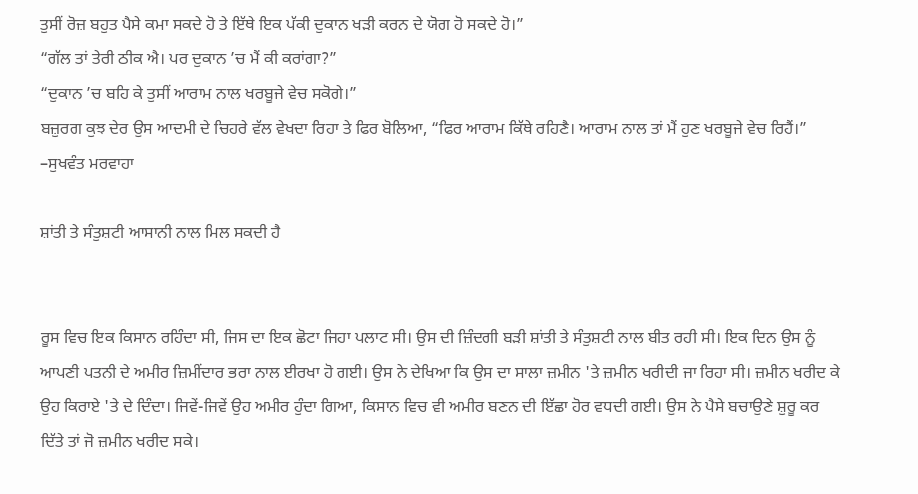ਤੁਸੀਂ ਰੋਜ਼ ਬਹੁਤ ਪੈਸੇ ਕਮਾ ਸਕਦੇ ਹੋ ਤੇ ਇੱਥੇ ਇਕ ਪੱਕੀ ਦੁਕਾਨ ਖੜੀ ਕਰਨ ਦੇ ਯੋਗ ਹੋ ਸਕਦੇ ਹੋ।”
“ਗੱਲ ਤਾਂ ਤੇਰੀ ਠੀਕ ਐ। ਪਰ ਦੁਕਾਨ ’ਚ ਮੈਂ ਕੀ ਕਰਾਂਗਾ?”
“ਦੁਕਾਨ ’ਚ ਬਹਿ ਕੇ ਤੁਸੀਂ ਆਰਾਮ ਨਾਲ ਖਰਬੂਜੇ ਵੇਚ ਸਕੋਗੇ।”
ਬਜ਼ੁਰਗ ਕੁਝ ਦੇਰ ਉਸ ਆਦਮੀ ਦੇ ਚਿਹਰੇ ਵੱਲ ਵੇਖਦਾ ਰਿਹਾ ਤੇ ਫਿਰ ਬੋਲਿਆ, “ਫਿਰ ਆਰਾਮ ਕਿੱਥੇ ਰਹਿਣੈ। ਆਰਾਮ ਨਾਲ ਤਾਂ ਮੈਂ ਹੁਣ ਖਰਬੂਜੇ ਵੇਚ ਰਿਹੈਂ।”
–ਸੁਖਵੰਤ ਮਰਵਾਹਾ

ਸ਼ਾਂਤੀ ਤੇ ਸੰਤੁਸ਼ਟੀ ਆਸਾਨੀ ਨਾਲ ਮਿਲ ਸਕਦੀ ਹੈ


ਰੂਸ ਵਿਚ ਇਕ ਕਿਸਾਨ ਰਹਿੰਦਾ ਸੀ, ਜਿਸ ਦਾ ਇਕ ਛੋਟਾ ਜਿਹਾ ਪਲਾਟ ਸੀ। ਉਸ ਦੀ ਜ਼ਿੰਦਗੀ ਬੜੀ ਸ਼ਾਂਤੀ ਤੇ ਸੰਤੁਸ਼ਟੀ ਨਾਲ ਬੀਤ ਰਹੀ ਸੀ। ਇਕ ਦਿਨ ਉਸ ਨੂੰ ਆਪਣੀ ਪਤਨੀ ਦੇ ਅਮੀਰ ਜ਼ਿਮੀਂਦਾਰ ਭਰਾ ਨਾਲ ਈਰਖਾ ਹੋ ਗਈ। ਉਸ ਨੇ ਦੇਖਿਆ ਕਿ ਉਸ ਦਾ ਸਾਲਾ ਜ਼ਮੀਨ 'ਤੇ ਜ਼ਮੀਨ ਖਰੀਦੀ ਜਾ ਰਿਹਾ ਸੀ। ਜ਼ਮੀਨ ਖਰੀਦ ਕੇ ਉਹ ਕਿਰਾਏ 'ਤੇ ਦੇ ਦਿੰਦਾ। ਜਿਵੇਂ-ਜਿਵੇਂ ਉਹ ਅਮੀਰ ਹੁੰਦਾ ਗਿਆ, ਕਿਸਾਨ ਵਿਚ ਵੀ ਅਮੀਰ ਬਣਨ ਦੀ ਇੱਛਾ ਹੋਰ ਵਧਦੀ ਗਈ। ਉਸ ਨੇ ਪੈਸੇ ਬਚਾਉਣੇ ਸ਼ੁਰੂ ਕਰ ਦਿੱਤੇ ਤਾਂ ਜੋ ਜ਼ਮੀਨ ਖਰੀਦ ਸਕੇ।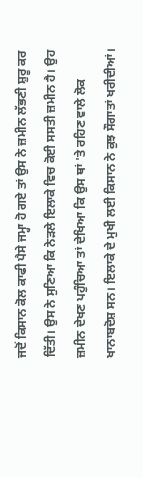ਜਦੋਂ ਕਿਸਾਨ ਕੋਲ ਕਾਫੀ ਪੈਸੇ ਜਮ੍ਹਾ ਹੋ ਗਏ ਤਾਂ ਉਸ ਨੇ ਜ਼ਮੀਨ ਲੱਭਣੀ ਸ਼ੁਰੂ ਕਰ ਦਿੱਤੀ। ਉਸ ਨੇ ਸੁਣਿਆ ਕਿ ਨੇੜਲੇ ਇਲਾਕੇ ਵਿਚ ਕੋਈ ਸਸਤੀ ਜ਼ਮੀਨ ਹੈ। ਉਹ ਜ਼ਮੀਨ ਦੇਖਣ ਪਹੁੰਚਿਆ ਤਾਂ ਦੇਖਿਆ ਕਿ ਉਸ ਥਾਂ 'ਤੇ ਰਹਿਣ ਵਾਲੇ ਲੋਕ ਖਾਨਾਬਦੋਸ਼ ਸਨ। ਇਲਾਕੇ ਦੇ ਮੁਖੀ ਲਈ ਕਿਸਾਨ ਨੇ ਕੁਝ ਸੌਗਾਤਾਂ ਖਰੀਦੀਆਂ।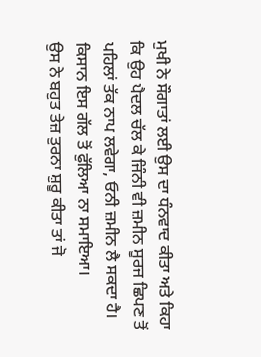ਮੁਖੀ ਨੇ ਸੌਗਾਤਾਂ ਲਈ ਉਸ ਦਾ ਧੰਨਵਾਦ ਕੀਤਾ ਅਤੇ ਕਿਹਾ ਕਿ ਉਹ ਪੈਦਲ ਚੱਲ ਕੇ ਜਿੰਨੀ ਵੀ ਜ਼ਮੀਨ ਸੂਰਜ ਛਿਪਣ ਤੋਂ ਪਹਿਲਾਂ ਤੱਕ ਨਾਪ ਲਵੇਗਾ, ਓਨੀ ਜ਼ਮੀਨ ਲੈ ਸਕਦਾ ਹੈ। ਕਿਸਾਨ ਇਸ ਗੱਲ ਤੋਂ ਫੁੱਲਿਆ ਨਾ ਸਮਾਇਆ।
ਉਸ ਨੇ ਬਹੁਤ ਤੇਜ਼ ਤੁਰਨਾ ਸ਼ੁਰੂ ਕੀਤਾ ਤਾਂ ਜੋ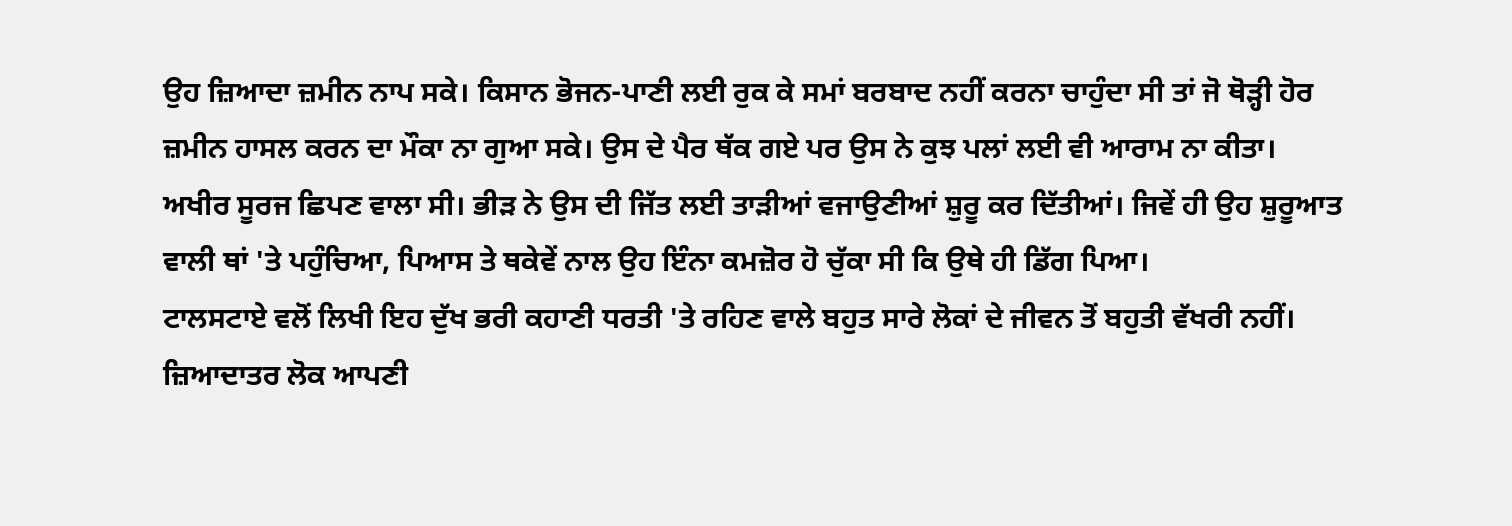ਉਹ ਜ਼ਿਆਦਾ ਜ਼ਮੀਨ ਨਾਪ ਸਕੇ। ਕਿਸਾਨ ਭੋਜਨ-ਪਾਣੀ ਲਈ ਰੁਕ ਕੇ ਸਮਾਂ ਬਰਬਾਦ ਨਹੀਂ ਕਰਨਾ ਚਾਹੁੰਦਾ ਸੀ ਤਾਂ ਜੋ ਥੋੜ੍ਹੀ ਹੋਰ ਜ਼ਮੀਨ ਹਾਸਲ ਕਰਨ ਦਾ ਮੌਕਾ ਨਾ ਗੁਆ ਸਕੇ। ਉਸ ਦੇ ਪੈਰ ਥੱਕ ਗਏ ਪਰ ਉਸ ਨੇ ਕੁਝ ਪਲਾਂ ਲਈ ਵੀ ਆਰਾਮ ਨਾ ਕੀਤਾ।
ਅਖੀਰ ਸੂਰਜ ਛਿਪਣ ਵਾਲਾ ਸੀ। ਭੀੜ ਨੇ ਉਸ ਦੀ ਜਿੱਤ ਲਈ ਤਾੜੀਆਂ ਵਜਾਉਣੀਆਂ ਸ਼ੁਰੂ ਕਰ ਦਿੱਤੀਆਂ। ਜਿਵੇਂ ਹੀ ਉਹ ਸ਼ੁਰੂਆਤ ਵਾਲੀ ਥਾਂ 'ਤੇ ਪਹੁੰਚਿਆ, ਪਿਆਸ ਤੇ ਥਕੇਵੇਂ ਨਾਲ ਉਹ ਇੰਨਾ ਕਮਜ਼ੋਰ ਹੋ ਚੁੱਕਾ ਸੀ ਕਿ ਉਥੇ ਹੀ ਡਿੱਗ ਪਿਆ।
ਟਾਲਸਟਾਏ ਵਲੋਂ ਲਿਖੀ ਇਹ ਦੁੱਖ ਭਰੀ ਕਹਾਣੀ ਧਰਤੀ 'ਤੇ ਰਹਿਣ ਵਾਲੇ ਬਹੁਤ ਸਾਰੇ ਲੋਕਾਂ ਦੇ ਜੀਵਨ ਤੋਂ ਬਹੁਤੀ ਵੱਖਰੀ ਨਹੀਂ। ਜ਼ਿਆਦਾਤਰ ਲੋਕ ਆਪਣੀ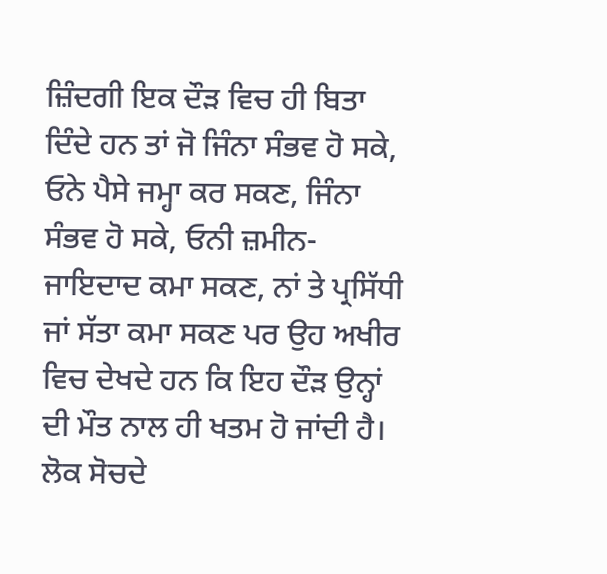ਜ਼ਿੰਦਗੀ ਇਕ ਦੌੜ ਵਿਚ ਹੀ ਬਿਤਾ ਦਿੰਦੇ ਹਨ ਤਾਂ ਜੋ ਜਿੰਨਾ ਸੰਭਵ ਹੋ ਸਕੇ, ਓਨੇ ਪੈਸੇ ਜਮ੍ਹਾ ਕਰ ਸਕਣ, ਜਿੰਨਾ ਸੰਭਵ ਹੋ ਸਕੇ, ਓਨੀ ਜ਼ਮੀਨ-ਜਾਇਦਾਦ ਕਮਾ ਸਕਣ, ਨਾਂ ਤੇ ਪ੍ਰਸਿੱਧੀ ਜਾਂ ਸੱਤਾ ਕਮਾ ਸਕਣ ਪਰ ਉਹ ਅਖੀਰ ਵਿਚ ਦੇਖਦੇ ਹਨ ਕਿ ਇਹ ਦੌੜ ਉਨ੍ਹਾਂ ਦੀ ਮੌਤ ਨਾਲ ਹੀ ਖਤਮ ਹੋ ਜਾਂਦੀ ਹੈ।
ਲੋਕ ਸੋਚਦੇ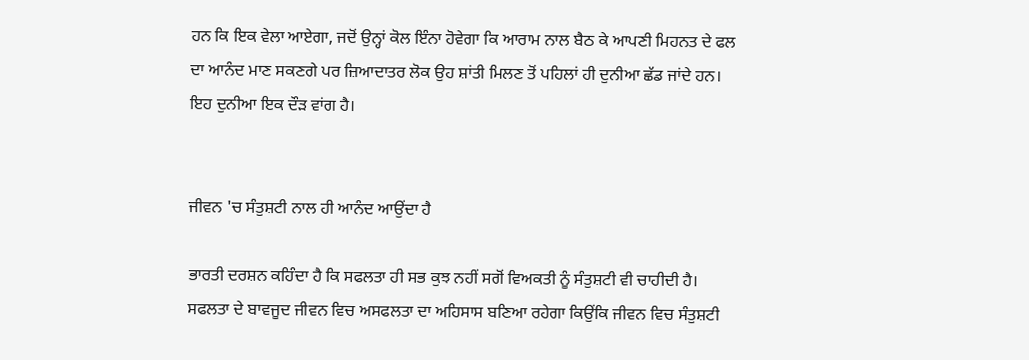ਹਨ ਕਿ ਇਕ ਵੇਲਾ ਆਏਗਾ, ਜਦੋਂ ਉਨ੍ਹਾਂ ਕੋਲ ਇੰਨਾ ਹੋਵੇਗਾ ਕਿ ਆਰਾਮ ਨਾਲ ਬੈਠ ਕੇ ਆਪਣੀ ਮਿਹਨਤ ਦੇ ਫਲ ਦਾ ਆਨੰਦ ਮਾਣ ਸਕਣਗੇ ਪਰ ਜ਼ਿਆਦਾਤਰ ਲੋਕ ਉਹ ਸ਼ਾਂਤੀ ਮਿਲਣ ਤੋਂ ਪਹਿਲਾਂ ਹੀ ਦੁਨੀਆ ਛੱਡ ਜਾਂਦੇ ਹਨ। ਇਹ ਦੁਨੀਆ ਇਕ ਦੌੜ ਵਾਂਗ ਹੈ।


ਜੀਵਨ 'ਚ ਸੰਤੁਸ਼ਟੀ ਨਾਲ ਹੀ ਆਨੰਦ ਆਉਂਦਾ ਹੈ

ਭਾਰਤੀ ਦਰਸ਼ਨ ਕਹਿੰਦਾ ਹੈ ਕਿ ਸਫਲਤਾ ਹੀ ਸਭ ਕੁਝ ਨਹੀਂ ਸਗੋਂ ਵਿਅਕਤੀ ਨੂੰ ਸੰਤੁਸ਼ਟੀ ਵੀ ਚਾਹੀਦੀ ਹੈ। ਸਫਲਤਾ ਦੇ ਬਾਵਜੂਦ ਜੀਵਨ ਵਿਚ ਅਸਫਲਤਾ ਦਾ ਅਹਿਸਾਸ ਬਣਿਆ ਰਹੇਗਾ ਕਿਉਂਕਿ ਜੀਵਨ ਵਿਚ ਸੰਤੁਸ਼ਟੀ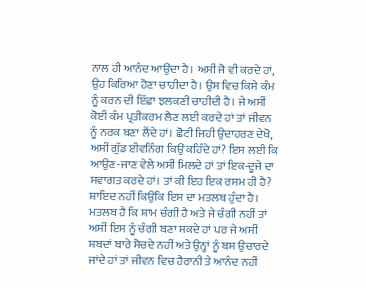ਨਾਲ ਹੀ ਆਨੰਦ ਆਉਂਦਾ ਹੈ। ਅਸੀਂ ਜੋ ਵੀ ਕਰਦੇ ਹਾਂ, ਉਹ ਕਿਰਿਆ ਹੋਣਾ ਚਾਹੀਦਾ ਹੈ। ਉਸ ਵਿਚ ਕਿਸੇ ਕੰਮ ਨੂੰ ਕਰਨ ਦੀ ਇੱਛਾ ਝਲਕਣੀ ਚਾਹੀਦੀ ਹੈ। ਜੇ ਅਸੀਂ ਕੋਈ ਕੰਮ ਪ੍ਰਤੀਕਰਮ ਲੈਣ ਲਈ ਕਰਦੇ ਹਾਂ ਤਾਂ ਜੀਵਨ ਨੂੰ ਨਰਕ ਬਣਾ ਲੈਂਦੇ ਹਾਂ। ਛੋਟੀ ਜਿਹੀ ਉਦਾਹਰਣ ਦੇਖੋ, ਅਸੀਂ ਗੁੱਡ ਈਵਨਿੰਗ ਕਿਉਂ ਕਹਿੰਦੇ ਹਾਂ? ਇਸ ਲਈ ਕਿ ਆਉਣ-ਜਾਣ ਵੇਲੇ ਅਸੀਂ ਮਿਲਦੇ ਹਾਂ ਤਾਂ ਇਕ-ਦੂਜੇ ਦਾ ਸਵਾਗਤ ਕਰਦੇ ਹਾਂ। ਤਾਂ ਕੀ ਇਹ ਇਕ ਰਸਮ ਹੀ ਹੈ? ਸ਼ਾਇਦ ਨਹੀਂ ਕਿਉਂਕਿ ਇਸ ਦਾ ਮਤਲਬ ਹੁੰਦਾ ਹੈ। ਮਤਲਬ ਹੈ ਕਿ ਸ਼ਾਮ ਚੰਗੀ ਹੈ ਅਤੇ ਜੇ ਚੰਗੀ ਨਹੀਂ ਤਾਂ ਅਸੀਂ ਇਸ ਨੂੰ ਚੰਗੀ ਬਣਾ ਸਕਦੇ ਹਾਂ ਪਰ ਜੇ ਅਸੀਂ ਸ਼ਬਦਾਂ ਬਾਰੇ ਸੋਚਦੇ ਨਹੀਂ ਅਤੇ ਉਨ੍ਹਾਂ ਨੂੰ ਬਸ ਉਚਾਰਦੇ ਜਾਂਦੇ ਹਾਂ ਤਾਂ ਜੀਵਨ ਵਿਚ ਹੈਰਾਨੀ ਤੇ ਆਨੰਦ ਨਹੀਂ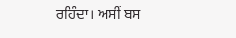ਰਹਿੰਦਾ। ਅਸੀਂ ਬਸ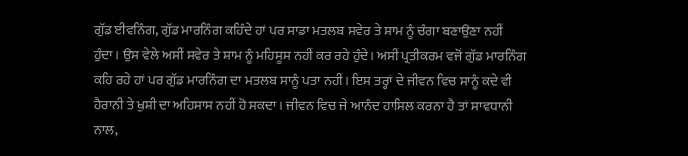ਗੁੱਡ ਈਵਨਿੰਗ, ਗੁੱਡ ਮਾਰਨਿੰਗ ਕਹਿੰਦੇ ਹਾਂ ਪਰ ਸਾਡਾ ਮਤਲਬ ਸਵੇਰ ਤੇ ਸ਼ਾਮ ਨੂੰ ਚੰਗਾ ਬਣਾਉਣਾ ਨਹੀਂ ਹੁੰਦਾ। ਉਸ ਵੇਲੇ ਅਸੀਂ ਸਵੇਰ ਤੇ ਸ਼ਾਮ ਨੂੰ ਮਹਿਸੂਸ ਨਹੀਂ ਕਰ ਰਹੇ ਹੁੰਦੇ। ਅਸੀਂ ਪ੍ਰਤੀਕਰਮ ਵਜੋਂ ਗੁੱਡ ਮਾਰਨਿੰਗ ਕਹਿ ਰਹੇ ਹਾਂ ਪਰ ਗੁੱਡ ਮਾਰਨਿੰਗ ਦਾ ਮਤਲਬ ਸਾਨੂੰ ਪਤਾ ਨਹੀਂ। ਇਸ ਤਰ੍ਹਾਂ ਦੇ ਜੀਵਨ ਵਿਚ ਸਾਨੂੰ ਕਦੇ ਵੀ ਹੈਰਾਨੀ ਤੇ ਖੁਸ਼ੀ ਦਾ ਅਹਿਸਾਸ ਨਹੀਂ ਹੋ ਸਕਦਾ। ਜੀਵਨ ਵਿਚ ਜੇ ਆਨੰਦ ਹਾਸਿਲ ਕਰਨਾ ਹੈ ਤਾਂ ਸਾਵਧਾਨੀ ਨਾਲ,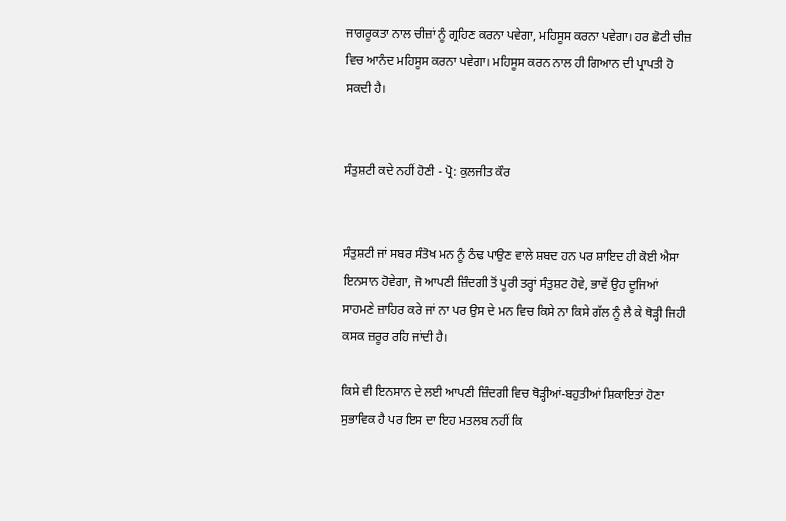ਜਾਗਰੂਕਤਾ ਨਾਲ ਚੀਜ਼ਾਂ ਨੂੰ ਗ੍ਰਹਿਣ ਕਰਨਾ ਪਵੇਗਾ, ਮਹਿਸੂਸ ਕਰਨਾ ਪਵੇਗਾ। ਹਰ ਛੋਟੀ ਚੀਜ਼ ਵਿਚ ਆਨੰਦ ਮਹਿਸੂਸ ਕਰਨਾ ਪਵੇਗਾ। ਮਹਿਸੂਸ ਕਰਨ ਨਾਲ ਹੀ ਗਿਆਨ ਦੀ ਪ੍ਰਾਪਤੀ ਹੋ ਸਕਦੀ ਹੈ।


ਸੰਤੁਸ਼ਟੀ ਕਦੇ ਨਹੀਂ ਹੋਣੀ - ਪ੍ਰੋ: ਕੁਲਜੀਤ ਕੌਰ


ਸੰਤੁਸ਼ਟੀ ਜਾਂ ਸਬਰ ਸੰਤੋਖ ਮਨ ਨੂੰ ਠੰਢ ਪਾਉਣ ਵਾਲੇ ਸ਼ਬਦ ਹਨ ਪਰ ਸ਼ਾਇਦ ਹੀ ਕੋਈ ਐਸਾ ਇਨਸਾਨ ਹੋਵੇਗਾ, ਜੋ ਆਪਣੀ ਜ਼ਿੰਦਗੀ ਤੋਂ ਪੂਰੀ ਤਰ੍ਹਾਂ ਸੰਤੁਸ਼ਟ ਹੋਵੇ, ਭਾਵੇਂ ਉਹ ਦੂਜਿਆਂ ਸਾਹਮਣੇ ਜ਼ਾਹਿਰ ਕਰੇ ਜਾਂ ਨਾ ਪਰ ਉਸ ਦੇ ਮਨ ਵਿਚ ਕਿਸੇ ਨਾ ਕਿਸੇ ਗੱਲ ਨੂੰ ਲੈ ਕੇ ਥੋੜ੍ਹੀ ਜਿਹੀ ਕਸਕ ਜ਼ਰੂਰ ਰਹਿ ਜਾਂਦੀ ਹੈ।

ਕਿਸੇ ਵੀ ਇਨਸਾਨ ਦੇ ਲਈ ਆਪਣੀ ਜ਼ਿੰਦਗੀ ਵਿਚ ਥੋੜ੍ਹੀਆਂ-ਬਹੁਤੀਆਂ ਸ਼ਿਕਾਇਤਾਂ ਹੋਣਾ ਸੁਭਾਵਿਕ ਹੈ ਪਰ ਇਸ ਦਾ ਇਹ ਮਤਲਬ ਨਹੀਂ ਕਿ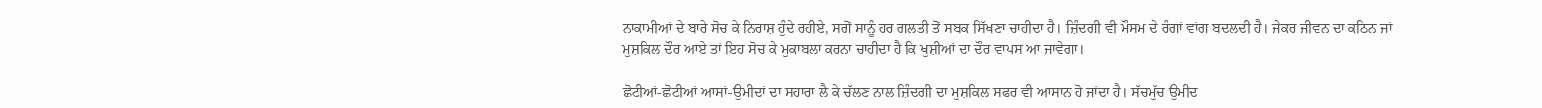ਨਾਕਾਮੀਆਂ ਦੇ ਬਾਰੇ ਸੋਚ ਕੇ ਨਿਰਾਸ਼ ਹੁੰਦੇ ਰਹੀਏ, ਸਗੋਂ ਸਾਨੂੰ ਹਰ ਗਲਤੀ ਤੋਂ ਸਬਕ ਸਿੱਖਣਾ ਚਾਹੀਦਾ ਹੈ। ਜ਼ਿੰਦਗੀ ਵੀ ਮੌਸਮ ਦੇ ਰੰਗਾਂ ਵਾਂਗ ਬਦਲਦੀ ਹੈ। ਜੇਕਰ ਜੀਵਨ ਦਾ ਕਠਿਨ ਜਾਂ ਮੁਸ਼ਕਿਲ ਦੌਰ ਆਏ ਤਾਂ ਇਹ ਸੋਚ ਕੇ ਮੁਕਾਬਲਾ ਕਰਨਾ ਚਾਹੀਦਾ ਹੈ ਕਿ ਖੁਸ਼ੀਆਂ ਦਾ ਦੌਰ ਵਾਪਸ ਆ ਜਾਵੇਗਾ।

ਛੋਟੀਆਂ-ਛੋਟੀਆਂ ਆਸਾਂ-ਉਮੀਦਾਂ ਦਾ ਸਹਾਰਾ ਲੈ ਕੇ ਚੱਲਣ ਨਾਲ ਜ਼ਿੰਦਗੀ ਦਾ ਮੁਸ਼ਕਿਲ ਸਫਰ ਵੀ ਆਸਾਨ ਹੋ ਜਾਂਦਾ ਹੈ। ਸੱਚਮੁੱਚ ਉਮੀਦ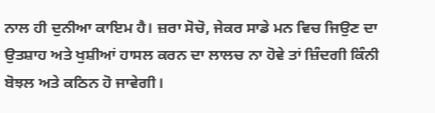ਨਾਲ ਹੀ ਦੁਨੀਆ ਕਾਇਮ ਹੈ। ਜ਼ਰਾ ਸੋਚੋ, ਜੇਕਰ ਸਾਡੇ ਮਨ ਵਿਚ ਜਿਉਣ ਦਾ ਉਤਸ਼ਾਹ ਅਤੇ ਖੁਸ਼ੀਆਂ ਹਾਸਲ ਕਰਨ ਦਾ ਲਾਲਚ ਨਾ ਹੋਵੇ ਤਾਂ ਜ਼ਿੰਦਗੀ ਕਿੰਨੀ ਬੋਝਲ ਅਤੇ ਕਠਿਨ ਹੋ ਜਾਵੇਗੀ।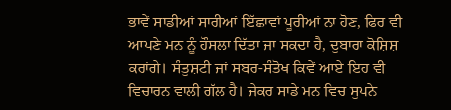ਭਾਵੇਂ ਸਾਡੀਆਂ ਸਾਰੀਆਂ ਇੱਛਾਵਾਂ ਪੂਰੀਆਂ ਨਾ ਹੋਣ, ਫਿਰ ਵੀ ਆਪਣੇ ਮਨ ਨੂੰ ਹੌਸਲਾ ਦਿੱਤਾ ਜਾ ਸਕਦਾ ਹੈ, ਦੁਬਾਰਾ ਕੋਸ਼ਿਸ਼ ਕਰਾਂਗੇ। ਸੰਤੁਸ਼ਟੀ ਜਾਂ ਸਬਰ-ਸੰਤੋਖ ਕਿਵੇਂ ਆਏ ਇਹ ਵੀ ਵਿਚਾਰਨ ਵਾਲੀ ਗੱਲ ਹੈ। ਜੇਕਰ ਸਾਡੇ ਮਨ ਵਿਚ ਸੁਪਨੇ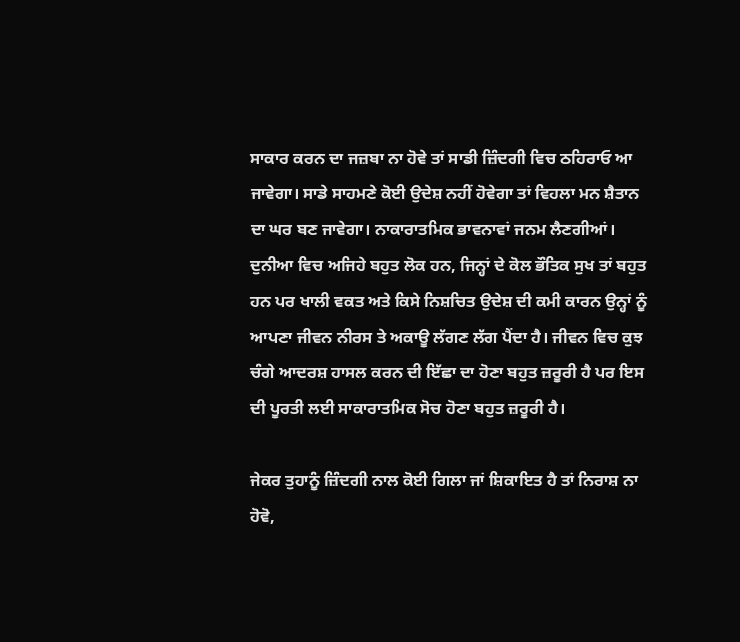ਸਾਕਾਰ ਕਰਨ ਦਾ ਜਜ਼ਬਾ ਨਾ ਹੋਵੇ ਤਾਂ ਸਾਡੀ ਜ਼ਿੰਦਗੀ ਵਿਚ ਠਹਿਰਾਓ ਆ ਜਾਵੇਗਾ। ਸਾਡੇ ਸਾਹਮਣੇ ਕੋਈ ਉਦੇਸ਼ ਨਹੀਂ ਹੋਵੇਗਾ ਤਾਂ ਵਿਹਲਾ ਮਨ ਸ਼ੈਤਾਨ ਦਾ ਘਰ ਬਣ ਜਾਵੇਗਾ। ਨਾਕਾਰਾਤਮਿਕ ਭਾਵਨਾਵਾਂ ਜਨਮ ਲੈਣਗੀਆਂ। ਦੁਨੀਆ ਵਿਚ ਅਜਿਹੇ ਬਹੁਤ ਲੋਕ ਹਨ, ਜਿਨ੍ਹਾਂ ਦੇ ਕੋਲ ਭੌਤਿਕ ਸੁਖ ਤਾਂ ਬਹੁਤ ਹਨ ਪਰ ਖਾਲੀ ਵਕਤ ਅਤੇ ਕਿਸੇ ਨਿਸ਼ਚਿਤ ਉਦੇਸ਼ ਦੀ ਕਮੀ ਕਾਰਨ ਉਨ੍ਹਾਂ ਨੂੰ ਆਪਣਾ ਜੀਵਨ ਨੀਰਸ ਤੇ ਅਕਾਊ ਲੱਗਣ ਲੱਗ ਪੈਂਦਾ ਹੈ। ਜੀਵਨ ਵਿਚ ਕੁਝ ਚੰਗੇ ਆਦਰਸ਼ ਹਾਸਲ ਕਰਨ ਦੀ ਇੱਛਾ ਦਾ ਹੋਣਾ ਬਹੁਤ ਜ਼ਰੂਰੀ ਹੈ ਪਰ ਇਸ ਦੀ ਪੂਰਤੀ ਲਈ ਸਾਕਾਰਾਤਮਿਕ ਸੋਚ ਹੋਣਾ ਬਹੁਤ ਜ਼ਰੂਰੀ ਹੈ।

ਜੇਕਰ ਤੁਹਾਨੂੰ ਜ਼ਿੰਦਗੀ ਨਾਲ ਕੋਈ ਗਿਲਾ ਜਾਂ ਸ਼ਿਕਾਇਤ ਹੈ ਤਾਂ ਨਿਰਾਸ਼ ਨਾ ਹੋਵੋ,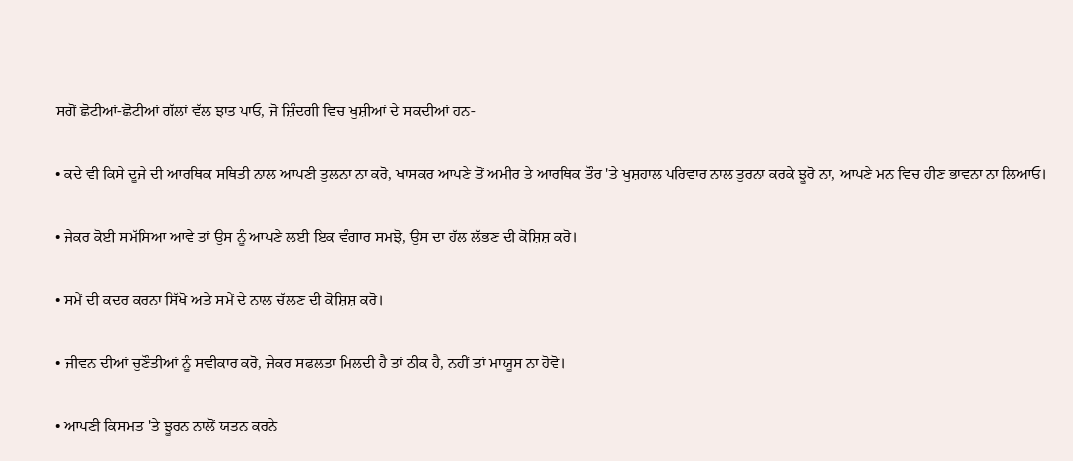ਸਗੋਂ ਛੋਟੀਆਂ-ਛੋਟੀਆਂ ਗੱਲਾਂ ਵੱਲ ਝਾਤ ਪਾਓ, ਜੋ ਜ਼ਿੰਦਗੀ ਵਿਚ ਖੁਸ਼ੀਆਂ ਦੇ ਸਕਦੀਆਂ ਹਨ-

• ਕਦੇ ਵੀ ਕਿਸੇ ਦੂਜੇ ਦੀ ਆਰਥਿਕ ਸਥਿਤੀ ਨਾਲ ਆਪਣੀ ਤੁਲਨਾ ਨਾ ਕਰੋ, ਖਾਸਕਰ ਆਪਣੇ ਤੋਂ ਅਮੀਰ ਤੇ ਆਰਥਿਕ ਤੌਰ 'ਤੇ ਖੁਸ਼ਹਾਲ ਪਰਿਵਾਰ ਨਾਲ ਤੁਰਨਾ ਕਰਕੇ ਝੂਰੋ ਨਾ, ਆਪਣੇ ਮਨ ਵਿਚ ਹੀਣ ਭਾਵਨਾ ਨਾ ਲਿਆਓ।

• ਜੇਕਰ ਕੋਈ ਸਮੱਸਿਆ ਆਵੇ ਤਾਂ ਉਸ ਨੂੰ ਆਪਣੇ ਲਈ ਇਕ ਵੰਗਾਰ ਸਮਝੋ, ਉਸ ਦਾ ਹੱਲ ਲੱਭਣ ਦੀ ਕੋਸ਼ਿਸ਼ ਕਰੋ।

• ਸਮੇਂ ਦੀ ਕਦਰ ਕਰਨਾ ਸਿੱਖੋ ਅਤੇ ਸਮੇਂ ਦੇ ਨਾਲ ਚੱਲਣ ਦੀ ਕੋਸ਼ਿਸ਼ ਕਰੋ।

• ਜੀਵਨ ਦੀਆਂ ਚੁਣੌਤੀਆਂ ਨੂੰ ਸਵੀਕਾਰ ਕਰੋ, ਜੇਕਰ ਸਫਲਤਾ ਮਿਲਦੀ ਹੈ ਤਾਂ ਠੀਕ ਹੈ, ਨਹੀਂ ਤਾਂ ਮਾਯੂਸ ਨਾ ਹੋਵੋ।

• ਆਪਣੀ ਕਿਸਮਤ 'ਤੇ ਝੂਰਨ ਨਾਲੋਂ ਯਤਨ ਕਰਨੇ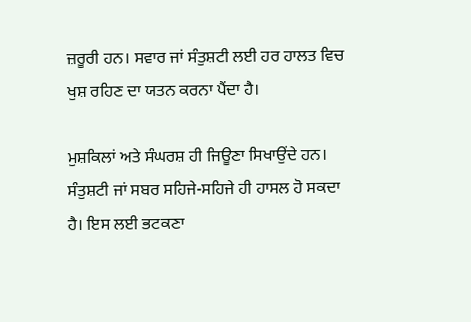ਜ਼ਰੂਰੀ ਹਨ। ਸਵਾਰ ਜਾਂ ਸੰਤੁਸ਼ਟੀ ਲਈ ਹਰ ਹਾਲਤ ਵਿਚ ਖੁਸ਼ ਰਹਿਣ ਦਾ ਯਤਨ ਕਰਨਾ ਪੈਂਦਾ ਹੈ।

ਮੁਸ਼ਕਿਲਾਂ ਅਤੇ ਸੰਘਰਸ਼ ਹੀ ਜਿਊਣਾ ਸਿਖਾਉਂਦੇ ਹਨ। ਸੰਤੁਸ਼ਟੀ ਜਾਂ ਸਬਰ ਸਹਿਜੇ-ਸਹਿਜੇ ਹੀ ਹਾਸਲ ਹੋ ਸਕਦਾ ਹੈ। ਇਸ ਲਈ ਭਟਕਣਾ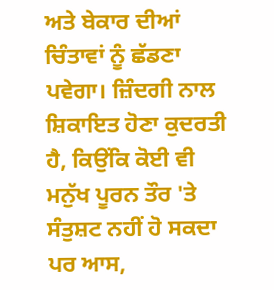ਅਤੇ ਬੇਕਾਰ ਦੀਆਂ ਚਿੰਤਾਵਾਂ ਨੂੰ ਛੱਡਣਾ ਪਵੇਗਾ। ਜ਼ਿੰਦਗੀ ਨਾਲ ਸ਼ਿਕਾਇਤ ਹੋਣਾ ਕੁਦਰਤੀ ਹੈ, ਕਿਉਂਕਿ ਕੋਈ ਵੀ ਮਨੁੱਖ ਪੂਰਨ ਤੌਰ 'ਤੇ ਸੰਤੁਸ਼ਟ ਨਹੀਂ ਹੋ ਸਕਦਾ ਪਰ ਆਸ,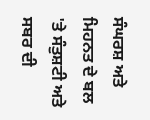ਸੰਘਰਸ਼ ਅਤੇ ਮਿਹਨਤ ਦੇ ਬਲ 'ਤੇ ਸੰਤੁਸ਼ਟੀ ਅਤੇ ਸਬਰ ਦੀ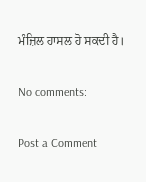ਮੰਜ਼ਿਲ ਹਾਸਲ ਹੋ ਸਕਦੀ ਹੈ।

No comments:

Post a Comment